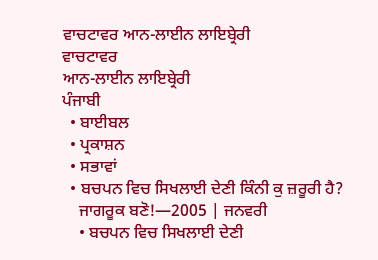ਵਾਚਟਾਵਰ ਆਨ-ਲਾਈਨ ਲਾਇਬ੍ਰੇਰੀ
ਵਾਚਟਾਵਰ
ਆਨ-ਲਾਈਨ ਲਾਇਬ੍ਰੇਰੀ
ਪੰਜਾਬੀ
  • ਬਾਈਬਲ
  • ਪ੍ਰਕਾਸ਼ਨ
  • ਸਭਾਵਾਂ
  • ਬਚਪਨ ਵਿਚ ਸਿਖਲਾਈ ਦੇਣੀ ਕਿੰਨੀ ਕੁ ਜ਼ਰੂਰੀ ਹੈ?
    ਜਾਗਰੂਕ ਬਣੋ!—2005 | ਜਨਵਰੀ
    • ਬਚਪਨ ਵਿਚ ਸਿਖਲਾਈ ਦੇਣੀ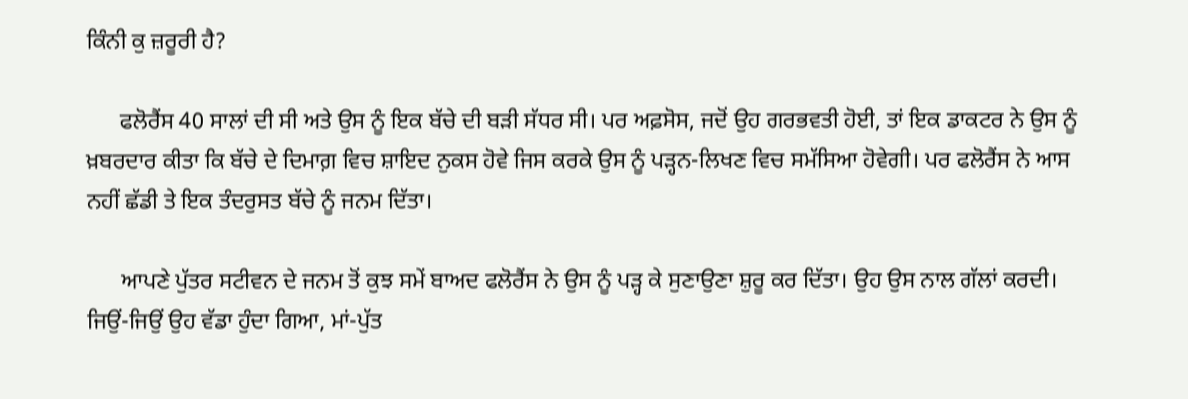ਕਿੰਨੀ ਕੁ ਜ਼ਰੂਰੀ ਹੈ?

      ਫਲੋਰੈਂਸ 40 ਸਾਲਾਂ ਦੀ ਸੀ ਅਤੇ ਉਸ ਨੂੰ ਇਕ ਬੱਚੇ ਦੀ ਬੜੀ ਸੱਧਰ ਸੀ। ਪਰ ਅਫ਼ਸੋਸ, ਜਦੋਂ ਉਹ ਗਰਭਵਤੀ ਹੋਈ, ਤਾਂ ਇਕ ਡਾਕਟਰ ਨੇ ਉਸ ਨੂੰ ਖ਼ਬਰਦਾਰ ਕੀਤਾ ਕਿ ਬੱਚੇ ਦੇ ਦਿਮਾਗ਼ ਵਿਚ ਸ਼ਾਇਦ ਨੁਕਸ ਹੋਵੇ ਜਿਸ ਕਰਕੇ ਉਸ ਨੂੰ ਪੜ੍ਹਨ-ਲਿਖਣ ਵਿਚ ਸਮੱਸਿਆ ਹੋਵੇਗੀ। ਪਰ ਫਲੋਰੈਂਸ ਨੇ ਆਸ ਨਹੀਂ ਛੱਡੀ ਤੇ ਇਕ ਤੰਦਰੁਸਤ ਬੱਚੇ ਨੂੰ ਜਨਮ ਦਿੱਤਾ।

      ਆਪਣੇ ਪੁੱਤਰ ਸਟੀਵਨ ਦੇ ਜਨਮ ਤੋਂ ਕੁਝ ਸਮੇਂ ਬਾਅਦ ਫਲੋਰੈਂਸ ਨੇ ਉਸ ਨੂੰ ਪੜ੍ਹ ਕੇ ਸੁਣਾਉਣਾ ਸ਼ੁਰੂ ਕਰ ਦਿੱਤਾ। ਉਹ ਉਸ ਨਾਲ ਗੱਲਾਂ ਕਰਦੀ। ਜਿਉਂ-ਜਿਉਂ ਉਹ ਵੱਡਾ ਹੁੰਦਾ ਗਿਆ, ਮਾਂ-ਪੁੱਤ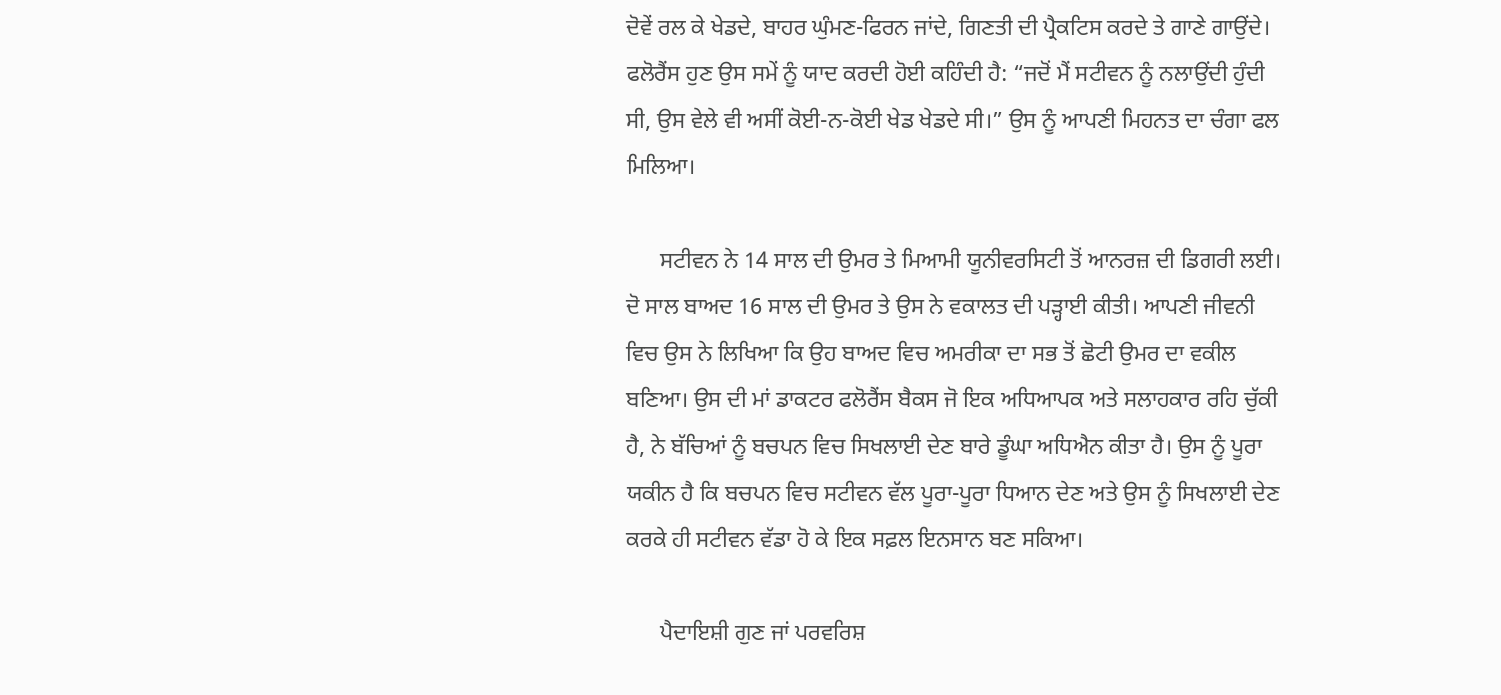ਦੋਵੇਂ ਰਲ ਕੇ ਖੇਡਦੇ, ਬਾਹਰ ਘੁੰਮਣ-ਫਿਰਨ ਜਾਂਦੇ, ਗਿਣਤੀ ਦੀ ਪ੍ਰੈਕਟਿਸ ਕਰਦੇ ਤੇ ਗਾਣੇ ਗਾਉਂਦੇ। ਫਲੋਰੈਂਸ ਹੁਣ ਉਸ ਸਮੇਂ ਨੂੰ ਯਾਦ ਕਰਦੀ ਹੋਈ ਕਹਿੰਦੀ ਹੈ: “ਜਦੋਂ ਮੈਂ ਸਟੀਵਨ ਨੂੰ ਨਲਾਉਂਦੀ ਹੁੰਦੀ ਸੀ, ਉਸ ਵੇਲੇ ਵੀ ਅਸੀਂ ਕੋਈ-ਨ-ਕੋਈ ਖੇਡ ਖੇਡਦੇ ਸੀ।” ਉਸ ਨੂੰ ਆਪਣੀ ਮਿਹਨਤ ਦਾ ਚੰਗਾ ਫਲ ਮਿਲਿਆ।

      ਸਟੀਵਨ ਨੇ 14 ਸਾਲ ਦੀ ਉਮਰ ਤੇ ਮਿਆਮੀ ਯੂਨੀਵਰਸਿਟੀ ਤੋਂ ਆਨਰਜ਼ ਦੀ ਡਿਗਰੀ ਲਈ। ਦੋ ਸਾਲ ਬਾਅਦ 16 ਸਾਲ ਦੀ ਉਮਰ ਤੇ ਉਸ ਨੇ ਵਕਾਲਤ ਦੀ ਪੜ੍ਹਾਈ ਕੀਤੀ। ਆਪਣੀ ਜੀਵਨੀ ਵਿਚ ਉਸ ਨੇ ਲਿਖਿਆ ਕਿ ਉਹ ਬਾਅਦ ਵਿਚ ਅਮਰੀਕਾ ਦਾ ਸਭ ਤੋਂ ਛੋਟੀ ਉਮਰ ਦਾ ਵਕੀਲ ਬਣਿਆ। ਉਸ ਦੀ ਮਾਂ ਡਾਕਟਰ ਫਲੋਰੈਂਸ ਬੈਕਸ ਜੋ ਇਕ ਅਧਿਆਪਕ ਅਤੇ ਸਲਾਹਕਾਰ ਰਹਿ ਚੁੱਕੀ ਹੈ, ਨੇ ਬੱਚਿਆਂ ਨੂੰ ਬਚਪਨ ਵਿਚ ਸਿਖਲਾਈ ਦੇਣ ਬਾਰੇ ਡੂੰਘਾ ਅਧਿਐਨ ਕੀਤਾ ਹੈ। ਉਸ ਨੂੰ ਪੂਰਾ ਯਕੀਨ ਹੈ ਕਿ ਬਚਪਨ ਵਿਚ ਸਟੀਵਨ ਵੱਲ ਪੂਰਾ-ਪੂਰਾ ਧਿਆਨ ਦੇਣ ਅਤੇ ਉਸ ਨੂੰ ਸਿਖਲਾਈ ਦੇਣ ਕਰਕੇ ਹੀ ਸਟੀਵਨ ਵੱਡਾ ਹੋ ਕੇ ਇਕ ਸਫ਼ਲ ਇਨਸਾਨ ਬਣ ਸਕਿਆ।

      ਪੈਦਾਇਸ਼ੀ ਗੁਣ ਜਾਂ ਪਰਵਰਿਸ਼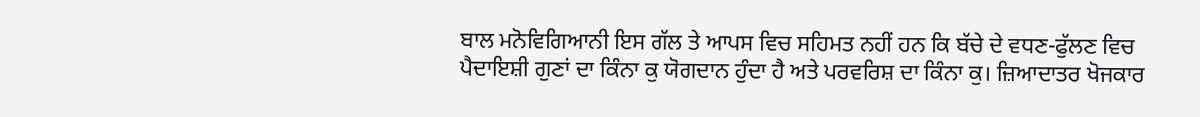ਬਾਲ ਮਨੋਵਿਗਿਆਨੀ ਇਸ ਗੱਲ ਤੇ ਆਪਸ ਵਿਚ ਸਹਿਮਤ ਨਹੀਂ ਹਨ ਕਿ ਬੱਚੇ ਦੇ ਵਧਣ-ਫੁੱਲਣ ਵਿਚ ਪੈਦਾਇਸ਼ੀ ਗੁਣਾਂ ਦਾ ਕਿੰਨਾ ਕੁ ਯੋਗਦਾਨ ਹੁੰਦਾ ਹੈ ਅਤੇ ਪਰਵਰਿਸ਼ ਦਾ ਕਿੰਨਾ ਕੁ। ਜ਼ਿਆਦਾਤਰ ਖੋਜਕਾਰ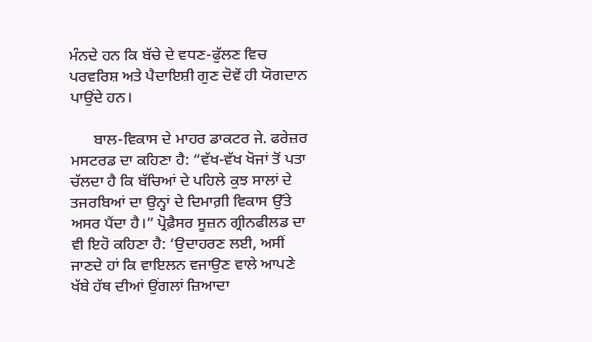ਮੰਨਦੇ ਹਨ ਕਿ ਬੱਚੇ ਦੇ ਵਧਣ-ਫੁੱਲਣ ਵਿਚ ਪਰਵਰਿਸ਼ ਅਤੇ ਪੈਦਾਇਸ਼ੀ ਗੁਣ ਦੋਵੇਂ ਹੀ ਯੋਗਦਾਨ ਪਾਉਂਦੇ ਹਨ।

      ਬਾਲ-ਵਿਕਾਸ ਦੇ ਮਾਹਰ ਡਾਕਟਰ ਜੇ. ਫਰੇਜ਼ਰ ਮਸਟਰਡ ਦਾ ਕਹਿਣਾ ਹੈ: “ਵੱਖ-ਵੱਖ ਖੋਜਾਂ ਤੋਂ ਪਤਾ ਚੱਲਦਾ ਹੈ ਕਿ ਬੱਚਿਆਂ ਦੇ ਪਹਿਲੇ ਕੁਝ ਸਾਲਾਂ ਦੇ ਤਜਰਬਿਆਂ ਦਾ ਉਨ੍ਹਾਂ ਦੇ ਦਿਮਾਗ਼ੀ ਵਿਕਾਸ ਉੱਤੇ ਅਸਰ ਪੈਂਦਾ ਹੈ।” ਪ੍ਰੋਫ਼ੈਸਰ ਸੂਜ਼ਨ ਗ੍ਰੀਨਫੀਲਡ ਦਾ ਵੀ ਇਹੋ ਕਹਿਣਾ ਹੈ: ‘ਉਦਾਹਰਣ ਲਈ, ਅਸੀਂ ਜਾਣਦੇ ਹਾਂ ਕਿ ਵਾਇਲਨ ਵਜਾਉਣ ਵਾਲੇ ਆਪਣੇ ਖੱਬੇ ਹੱਥ ਦੀਆਂ ਉਂਗਲਾਂ ਜ਼ਿਆਦਾ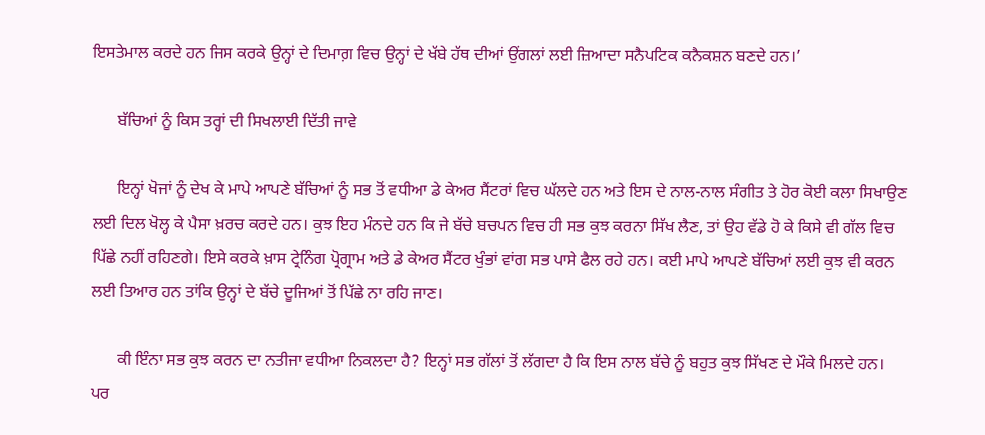ਇਸਤੇਮਾਲ ਕਰਦੇ ਹਨ ਜਿਸ ਕਰਕੇ ਉਨ੍ਹਾਂ ਦੇ ਦਿਮਾਗ਼ ਵਿਚ ਉਨ੍ਹਾਂ ਦੇ ਖੱਬੇ ਹੱਥ ਦੀਆਂ ਉਂਗਲਾਂ ਲਈ ਜ਼ਿਆਦਾ ਸਨੈਪਟਿਕ ਕਨੈਕਸ਼ਨ ਬਣਦੇ ਹਨ।’

      ਬੱਚਿਆਂ ਨੂੰ ਕਿਸ ਤਰ੍ਹਾਂ ਦੀ ਸਿਖਲਾਈ ਦਿੱਤੀ ਜਾਵੇ

      ਇਨ੍ਹਾਂ ਖੋਜਾਂ ਨੂੰ ਦੇਖ ਕੇ ਮਾਪੇ ਆਪਣੇ ਬੱਚਿਆਂ ਨੂੰ ਸਭ ਤੋਂ ਵਧੀਆ ਡੇ ਕੇਅਰ ਸੈਂਟਰਾਂ ਵਿਚ ਘੱਲਦੇ ਹਨ ਅਤੇ ਇਸ ਦੇ ਨਾਲ-ਨਾਲ ਸੰਗੀਤ ਤੇ ਹੋਰ ਕੋਈ ਕਲਾ ਸਿਖਾਉਣ ਲਈ ਦਿਲ ਖੋਲ੍ਹ ਕੇ ਪੈਸਾ ਖ਼ਰਚ ਕਰਦੇ ਹਨ। ਕੁਝ ਇਹ ਮੰਨਦੇ ਹਨ ਕਿ ਜੇ ਬੱਚੇ ਬਚਪਨ ਵਿਚ ਹੀ ਸਭ ਕੁਝ ਕਰਨਾ ਸਿੱਖ ਲੈਣ, ਤਾਂ ਉਹ ਵੱਡੇ ਹੋ ਕੇ ਕਿਸੇ ਵੀ ਗੱਲ ਵਿਚ ਪਿੱਛੇ ਨਹੀਂ ਰਹਿਣਗੇ। ਇਸੇ ਕਰਕੇ ਖ਼ਾਸ ਟ੍ਰੇਨਿੰਗ ਪ੍ਰੋਗ੍ਰਾਮ ਅਤੇ ਡੇ ਕੇਅਰ ਸੈਂਟਰ ਖੁੰਭਾਂ ਵਾਂਗ ਸਭ ਪਾਸੇ ਫੈਲ ਰਹੇ ਹਨ। ਕਈ ਮਾਪੇ ਆਪਣੇ ਬੱਚਿਆਂ ਲਈ ਕੁਝ ਵੀ ਕਰਨ ਲਈ ਤਿਆਰ ਹਨ ਤਾਂਕਿ ਉਨ੍ਹਾਂ ਦੇ ਬੱਚੇ ਦੂਜਿਆਂ ਤੋਂ ਪਿੱਛੇ ਨਾ ਰਹਿ ਜਾਣ।

      ਕੀ ਇੰਨਾ ਸਭ ਕੁਝ ਕਰਨ ਦਾ ਨਤੀਜਾ ਵਧੀਆ ਨਿਕਲਦਾ ਹੈ? ਇਨ੍ਹਾਂ ਸਭ ਗੱਲਾਂ ਤੋਂ ਲੱਗਦਾ ਹੈ ਕਿ ਇਸ ਨਾਲ ਬੱਚੇ ਨੂੰ ਬਹੁਤ ਕੁਝ ਸਿੱਖਣ ਦੇ ਮੌਕੇ ਮਿਲਦੇ ਹਨ। ਪਰ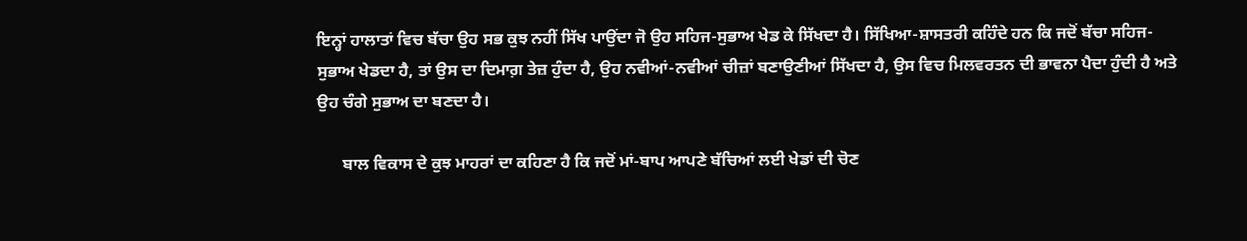ਇਨ੍ਹਾਂ ਹਾਲਾਤਾਂ ਵਿਚ ਬੱਚਾ ਉਹ ਸਭ ਕੁਝ ਨਹੀਂ ਸਿੱਖ ਪਾਉਂਦਾ ਜੋ ਉਹ ਸਹਿਜ-ਸੁਭਾਅ ਖੇਡ ਕੇ ਸਿੱਖਦਾ ਹੈ। ਸਿੱਖਿਆ-ਸ਼ਾਸਤਰੀ ਕਹਿੰਦੇ ਹਨ ਕਿ ਜਦੋਂ ਬੱਚਾ ਸਹਿਜ-ਸੁਭਾਅ ਖੇਡਦਾ ਹੈ, ਤਾਂ ਉਸ ਦਾ ਦਿਮਾਗ਼ ਤੇਜ਼ ਹੁੰਦਾ ਹੈ, ਉਹ ਨਵੀਆਂ-ਨਵੀਆਂ ਚੀਜ਼ਾਂ ਬਣਾਉਣੀਆਂ ਸਿੱਖਦਾ ਹੈ, ਉਸ ਵਿਚ ਮਿਲਵਰਤਨ ਦੀ ਭਾਵਨਾ ਪੈਦਾ ਹੁੰਦੀ ਹੈ ਅਤੇ ਉਹ ਚੰਗੇ ਸੁਭਾਅ ਦਾ ਬਣਦਾ ਹੈ।

      ਬਾਲ ਵਿਕਾਸ ਦੇ ਕੁਝ ਮਾਹਰਾਂ ਦਾ ਕਹਿਣਾ ਹੈ ਕਿ ਜਦੋਂ ਮਾਂ-ਬਾਪ ਆਪਣੇ ਬੱਚਿਆਂ ਲਈ ਖੇਡਾਂ ਦੀ ਚੋਣ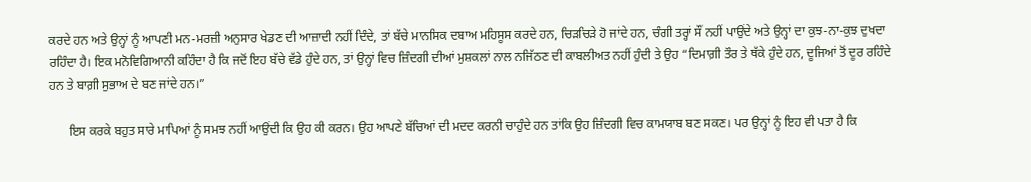ਕਰਦੇ ਹਨ ਅਤੇ ਉਨ੍ਹਾਂ ਨੂੰ ਆਪਣੀ ਮਨ-ਮਰਜ਼ੀ ਅਨੁਸਾਰ ਖੇਡਣ ਦੀ ਆਜ਼ਾਦੀ ਨਹੀਂ ਦਿੰਦੇ, ਤਾਂ ਬੱਚੇ ਮਾਨਸਿਕ ਦਬਾਅ ਮਹਿਸੂਸ ਕਰਦੇ ਹਨ, ਚਿੜਚਿੜੇ ਹੋ ਜਾਂਦੇ ਹਨ, ਚੰਗੀ ਤਰ੍ਹਾਂ ਸੌਂ ਨਹੀਂ ਪਾਉਂਦੇ ਅਤੇ ਉਨ੍ਹਾਂ ਦਾ ਕੁਝ-ਨਾ-ਕੁਝ ਦੁਖਦਾ ਰਹਿੰਦਾ ਹੈ। ਇਕ ਮਨੋਵਿਗਿਆਨੀ ਕਹਿੰਦਾ ਹੈ ਕਿ ਜਦੋਂ ਇਹ ਬੱਚੇ ਵੱਡੇ ਹੁੰਦੇ ਹਨ, ਤਾਂ ਉਨ੍ਹਾਂ ਵਿਚ ਜ਼ਿੰਦਗੀ ਦੀਆਂ ਮੁਸ਼ਕਲਾਂ ਨਾਲ ਨਜਿੱਠਣ ਦੀ ਕਾਬਲੀਅਤ ਨਹੀਂ ਹੁੰਦੀ ਤੇ ਉਹ “ਦਿਮਾਗ਼ੀ ਤੌਰ ਤੇ ਥੱਕੇ ਹੁੰਦੇ ਹਨ, ਦੂਜਿਆਂ ਤੋਂ ਦੂਰ ਰਹਿੰਦੇ ਹਨ ਤੇ ਬਾਗ਼ੀ ਸੁਭਾਅ ਦੇ ਬਣ ਜਾਂਦੇ ਹਨ।”

      ਇਸ ਕਰਕੇ ਬਹੁਤ ਸਾਰੇ ਮਾਪਿਆਂ ਨੂੰ ਸਮਝ ਨਹੀਂ ਆਉਂਦੀ ਕਿ ਉਹ ਕੀ ਕਰਨ। ਉਹ ਆਪਣੇ ਬੱਚਿਆਂ ਦੀ ਮਦਦ ਕਰਨੀ ਚਾਹੁੰਦੇ ਹਨ ਤਾਂਕਿ ਉਹ ਜ਼ਿੰਦਗੀ ਵਿਚ ਕਾਮਯਾਬ ਬਣ ਸਕਣ। ਪਰ ਉਨ੍ਹਾਂ ਨੂੰ ਇਹ ਵੀ ਪਤਾ ਹੈ ਕਿ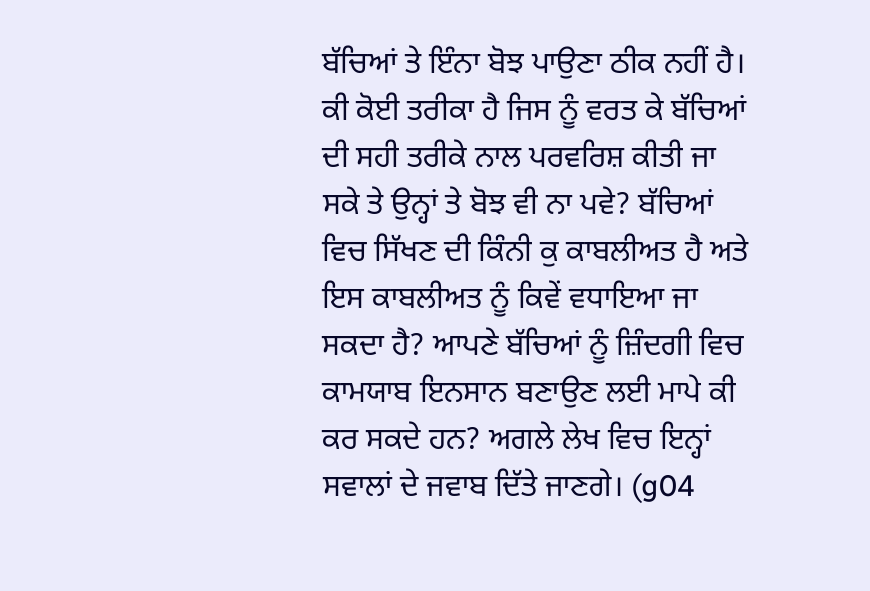ਬੱਚਿਆਂ ਤੇ ਇੰਨਾ ਬੋਝ ਪਾਉਣਾ ਠੀਕ ਨਹੀਂ ਹੈ। ਕੀ ਕੋਈ ਤਰੀਕਾ ਹੈ ਜਿਸ ਨੂੰ ਵਰਤ ਕੇ ਬੱਚਿਆਂ ਦੀ ਸਹੀ ਤਰੀਕੇ ਨਾਲ ਪਰਵਰਿਸ਼ ਕੀਤੀ ਜਾ ਸਕੇ ਤੇ ਉਨ੍ਹਾਂ ਤੇ ਬੋਝ ਵੀ ਨਾ ਪਵੇ? ਬੱਚਿਆਂ ਵਿਚ ਸਿੱਖਣ ਦੀ ਕਿੰਨੀ ਕੁ ਕਾਬਲੀਅਤ ਹੈ ਅਤੇ ਇਸ ਕਾਬਲੀਅਤ ਨੂੰ ਕਿਵੇਂ ਵਧਾਇਆ ਜਾ ਸਕਦਾ ਹੈ? ਆਪਣੇ ਬੱਚਿਆਂ ਨੂੰ ਜ਼ਿੰਦਗੀ ਵਿਚ ਕਾਮਯਾਬ ਇਨਸਾਨ ਬਣਾਉਣ ਲਈ ਮਾਪੇ ਕੀ ਕਰ ਸਕਦੇ ਹਨ? ਅਗਲੇ ਲੇਖ ਵਿਚ ਇਨ੍ਹਾਂ ਸਵਾਲਾਂ ਦੇ ਜਵਾਬ ਦਿੱਤੇ ਜਾਣਗੇ। (g04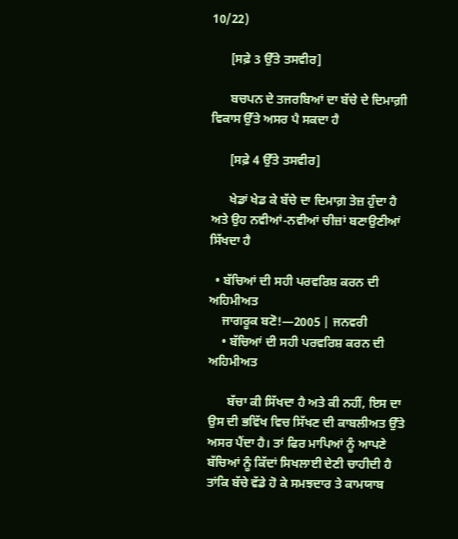10/22)

      [ਸਫ਼ੇ 3 ਉੱਤੇ ਤਸਵੀਰ]

      ਬਚਪਨ ਦੇ ਤਜਰਬਿਆਂ ਦਾ ਬੱਚੇ ਦੇ ਦਿਮਾਗ਼ੀ ਵਿਕਾਸ ਉੱਤੇ ਅਸਰ ਪੈ ਸਕਦਾ ਹੈ

      [ਸਫ਼ੇ 4 ਉੱਤੇ ਤਸਵੀਰ]

      ਖੇਡਾਂ ਖੇਡ ਕੇ ਬੱਚੇ ਦਾ ਦਿਮਾਗ਼ ਤੇਜ਼ ਹੁੰਦਾ ਹੈ ਅਤੇ ਉਹ ਨਵੀਆਂ-ਨਵੀਆਂ ਚੀਜ਼ਾਂ ਬਣਾਉਣੀਆਂ ਸਿੱਖਦਾ ਹੈ

  • ਬੱਚਿਆਂ ਦੀ ਸਹੀ ਪਰਵਰਿਸ਼ ਕਰਨ ਦੀ ਅਹਿਮੀਅਤ
    ਜਾਗਰੂਕ ਬਣੋ!—2005 | ਜਨਵਰੀ
    • ਬੱਚਿਆਂ ਦੀ ਸਹੀ ਪਰਵਰਿਸ਼ ਕਰਨ ਦੀ ਅਹਿਮੀਅਤ

      ਬੱਚਾ ਕੀ ਸਿੱਖਦਾ ਹੈ ਅਤੇ ਕੀ ਨਹੀਂ, ਇਸ ਦਾ ਉਸ ਦੀ ਭਵਿੱਖ ਵਿਚ ਸਿੱਖਣ ਦੀ ਕਾਬਲੀਅਤ ਉੱਤੇ ਅਸਰ ਪੈਂਦਾ ਹੈ। ਤਾਂ ਫਿਰ ਮਾਪਿਆਂ ਨੂੰ ਆਪਣੇ ਬੱਚਿਆਂ ਨੂੰ ਕਿੱਦਾਂ ਸਿਖਲਾਈ ਦੇਣੀ ਚਾਹੀਦੀ ਹੈ ਤਾਂਕਿ ਬੱਚੇ ਵੱਡੇ ਹੋ ਕੇ ਸਮਝਦਾਰ ਤੇ ਕਾਮਯਾਬ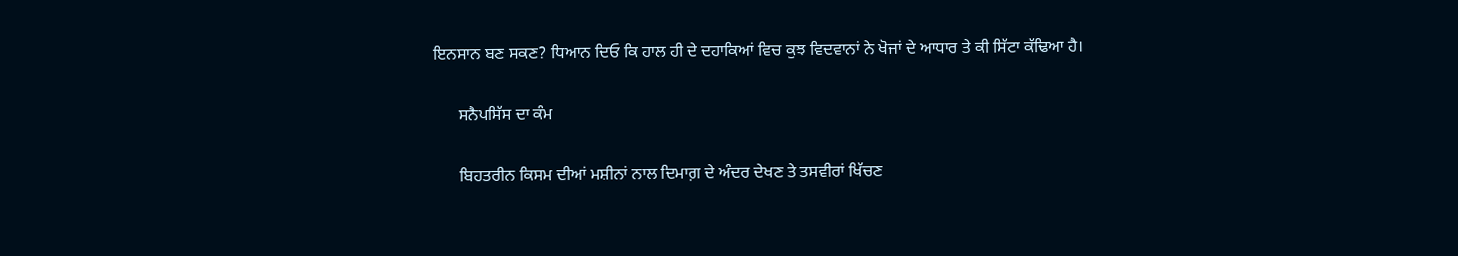ਇਨਸਾਨ ਬਣ ਸਕਣ? ਧਿਆਨ ਦਿਓ ਕਿ ਹਾਲ ਹੀ ਦੇ ਦਹਾਕਿਆਂ ਵਿਚ ਕੁਝ ਵਿਦਵਾਨਾਂ ਨੇ ਖੋਜਾਂ ਦੇ ਆਧਾਰ ਤੇ ਕੀ ਸਿੱਟਾ ਕੱਢਿਆ ਹੈ।

      ਸਨੈਪਸਿੱਸ ਦਾ ਕੰਮ

      ਬਿਹਤਰੀਨ ਕਿਸਮ ਦੀਆਂ ਮਸ਼ੀਨਾਂ ਨਾਲ ਦਿਮਾਗ਼ ਦੇ ਅੰਦਰ ਦੇਖਣ ਤੇ ਤਸਵੀਰਾਂ ਖਿੱਚਣ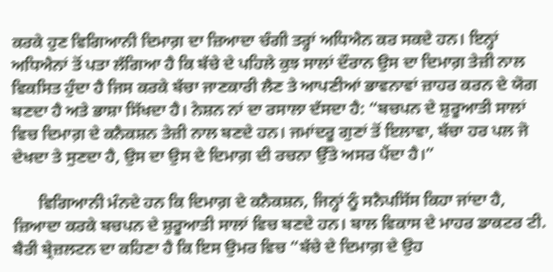ਕਰਕੇ ਹੁਣ ਵਿਗਿਆਨੀ ਦਿਮਾਗ਼ ਦਾ ਜ਼ਿਆਦਾ ਚੰਗੀ ਤਰ੍ਹਾਂ ਅਧਿਐਨ ਕਰ ਸਕਦੇ ਹਨ। ਇਨ੍ਹਾਂ ਅਧਿਐਨਾਂ ਤੋਂ ਪਤਾ ਲੱਗਿਆ ਹੈ ਕਿ ਬੱਚੇ ਦੇ ਪਹਿਲੇ ਕੁਝ ਸਾਲਾਂ ਦੌਰਾਨ ਉਸ ਦਾ ਦਿਮਾਗ਼ ਤੇਜ਼ੀ ਨਾਲ ਵਿਕਸਿਤ ਹੁੰਦਾ ਹੈ ਜਿਸ ਕਰਕੇ ਬੱਚਾ ਜਾਣਕਾਰੀ ਲੈਣ ਤੇ ਆਪਣੀਆਂ ਭਾਵਨਾਵਾਂ ਜ਼ਾਹਰ ਕਰਨ ਦੇ ਯੋਗ ਬਣਦਾ ਹੈ ਅਤੇ ਭਾਸ਼ਾ ਸਿੱਖਦਾ ਹੈ। ਨੇਸ਼ਨ ਨਾਂ ਦਾ ਰਸਾਲਾ ਦੱਸਦਾ ਹੈ: “ਬਚਪਨ ਦੇ ਸ਼ੁਰੂਆਤੀ ਸਾਲਾਂ ਵਿਚ ਦਿਮਾਗ਼ ਦੇ ਕਨੈਕਸ਼ਨ ਤੇਜ਼ੀ ਨਾਲ ਬਣਦੇ ਹਨ। ਜਮਾਂਦਰੂ ਗੁਣਾਂ ਤੋਂ ਇਲਾਵਾ, ਬੱਚਾ ਹਰ ਪਲ ਜੋ ਦੇਖਦਾ ਤੇ ਸੁਣਦਾ ਹੈ, ਉਸ ਦਾ ਉਸ ਦੇ ਦਿਮਾਗ਼ ਦੀ ਰਚਨਾ ਉੱਤੇ ਅਸਰ ਪੈਂਦਾ ਹੈ।”

      ਵਿਗਿਆਨੀ ਮੰਨਦੇ ਹਨ ਕਿ ਦਿਮਾਗ਼ ਦੇ ਕਨੈਕਸ਼ਨ, ਜਿਨ੍ਹਾਂ ਨੂੰ ਸਨੈਪਸਿੱਸ ਕਿਹਾ ਜਾਂਦਾ ਹੈ, ਜ਼ਿਆਦਾ ਕਰਕੇ ਬਚਪਨ ਦੇ ਸ਼ੁਰੂਆਤੀ ਸਾਲਾਂ ਵਿਚ ਬਣਦੇ ਹਨ। ਬਾਲ ਵਿਕਾਸ ਦੇ ਮਾਹਰ ਡਾਕਟਰ ਟੀ. ਬੈਰੀ ਬ੍ਰੇਜ਼ਲਟਨ ਦਾ ਕਹਿਣਾ ਹੈ ਕਿ ਇਸ ਉਮਰ ਵਿਚ “ਬੱਚੇ ਦੇ ਦਿਮਾਗ਼ ਦੇ ਉਹ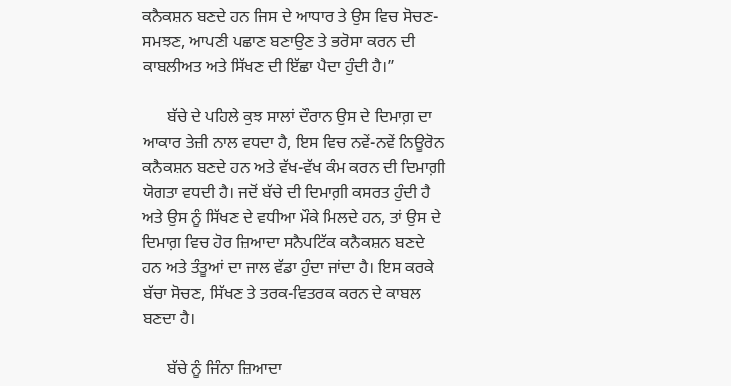ਕਨੈਕਸ਼ਨ ਬਣਦੇ ਹਨ ਜਿਸ ਦੇ ਆਧਾਰ ਤੇ ਉਸ ਵਿਚ ਸੋਚਣ-ਸਮਝਣ, ਆਪਣੀ ਪਛਾਣ ਬਣਾਉਣ ਤੇ ਭਰੋਸਾ ਕਰਨ ਦੀ ਕਾਬਲੀਅਤ ਅਤੇ ਸਿੱਖਣ ਦੀ ਇੱਛਾ ਪੈਦਾ ਹੁੰਦੀ ਹੈ।”

      ਬੱਚੇ ਦੇ ਪਹਿਲੇ ਕੁਝ ਸਾਲਾਂ ਦੌਰਾਨ ਉਸ ਦੇ ਦਿਮਾਗ਼ ਦਾ ਆਕਾਰ ਤੇਜ਼ੀ ਨਾਲ ਵਧਦਾ ਹੈ, ਇਸ ਵਿਚ ਨਵੇਂ-ਨਵੇਂ ਨਿਊਰੋਨ ਕਨੈਕਸ਼ਨ ਬਣਦੇ ਹਨ ਅਤੇ ਵੱਖ-ਵੱਖ ਕੰਮ ਕਰਨ ਦੀ ਦਿਮਾਗ਼ੀ ਯੋਗਤਾ ਵਧਦੀ ਹੈ। ਜਦੋਂ ਬੱਚੇ ਦੀ ਦਿਮਾਗ਼ੀ ਕਸਰਤ ਹੁੰਦੀ ਹੈ ਅਤੇ ਉਸ ਨੂੰ ਸਿੱਖਣ ਦੇ ਵਧੀਆ ਮੌਕੇ ਮਿਲਦੇ ਹਨ, ਤਾਂ ਉਸ ਦੇ ਦਿਮਾਗ਼ ਵਿਚ ਹੋਰ ਜ਼ਿਆਦਾ ਸਨੈਪਟਿੱਕ ਕਨੈਕਸ਼ਨ ਬਣਦੇ ਹਨ ਅਤੇ ਤੰਤੂਆਂ ਦਾ ਜਾਲ ਵੱਡਾ ਹੁੰਦਾ ਜਾਂਦਾ ਹੈ। ਇਸ ਕਰਕੇ ਬੱਚਾ ਸੋਚਣ, ਸਿੱਖਣ ਤੇ ਤਰਕ-ਵਿਤਰਕ ਕਰਨ ਦੇ ਕਾਬਲ ਬਣਦਾ ਹੈ।

      ਬੱਚੇ ਨੂੰ ਜਿੰਨਾ ਜ਼ਿਆਦਾ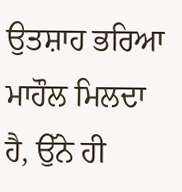ਉਤਸ਼ਾਹ ਭਰਿਆ ਮਾਹੌਲ ਮਿਲਦਾ ਹੈ, ਉੱਨੇ ਹੀ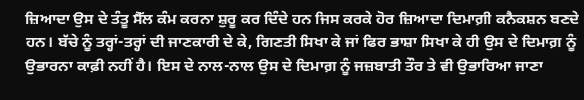ਜ਼ਿਆਦਾ ਉਸ ਦੇ ਤੰਤੂ ਸੈੱਲ ਕੰਮ ਕਰਨਾ ਸ਼ੁਰੂ ਕਰ ਦਿੰਦੇ ਹਨ ਜਿਸ ਕਰਕੇ ਹੋਰ ਜ਼ਿਆਦਾ ਦਿਮਾਗ਼ੀ ਕਨੈਕਸ਼ਨ ਬਣਦੇ ਹਨ। ਬੱਚੇ ਨੂੰ ਤਰ੍ਹਾਂ-ਤਰ੍ਹਾਂ ਦੀ ਜਾਣਕਾਰੀ ਦੇ ਕੇ, ਗਿਣਤੀ ਸਿਖਾ ਕੇ ਜਾਂ ਫਿਰ ਭਾਸ਼ਾ ਸਿਖਾ ਕੇ ਹੀ ਉਸ ਦੇ ਦਿਮਾਗ਼ ਨੂੰ ਉਭਾਰਨਾ ਕਾਫ਼ੀ ਨਹੀਂ ਹੈ। ਇਸ ਦੇ ਨਾਲ-ਨਾਲ ਉਸ ਦੇ ਦਿਮਾਗ਼ ਨੂੰ ਜਜ਼ਬਾਤੀ ਤੌਰ ਤੇ ਵੀ ਉਭਾਰਿਆ ਜਾਣਾ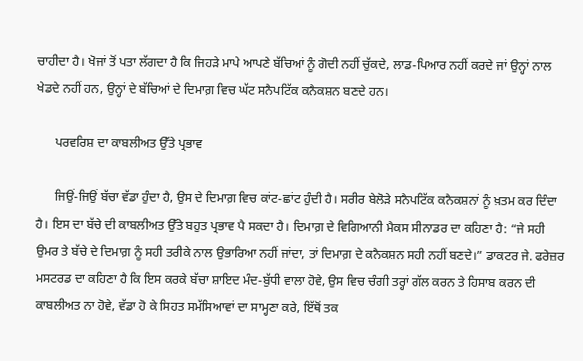ਚਾਹੀਦਾ ਹੈ। ਖੋਜਾਂ ਤੋਂ ਪਤਾ ਲੱਗਦਾ ਹੈ ਕਿ ਜਿਹੜੇ ਮਾਪੇ ਆਪਣੇ ਬੱਚਿਆਂ ਨੂੰ ਗੋਦੀ ਨਹੀਂ ਚੁੱਕਦੇ, ਲਾਡ-ਪਿਆਰ ਨਹੀਂ ਕਰਦੇ ਜਾਂ ਉਨ੍ਹਾਂ ਨਾਲ ਖੇਡਦੇ ਨਹੀਂ ਹਨ, ਉਨ੍ਹਾਂ ਦੇ ਬੱਚਿਆਂ ਦੇ ਦਿਮਾਗ਼ ਵਿਚ ਘੱਟ ਸਨੈਪਟਿੱਕ ਕਨੈਕਸ਼ਨ ਬਣਦੇ ਹਨ।

      ਪਰਵਰਿਸ਼ ਦਾ ਕਾਬਲੀਅਤ ਉੱਤੇ ਪ੍ਰਭਾਵ

      ਜਿਉਂ-ਜਿਉਂ ਬੱਚਾ ਵੱਡਾ ਹੁੰਦਾ ਹੈ, ਉਸ ਦੇ ਦਿਮਾਗ਼ ਵਿਚ ਕਾਂਟ-ਛਾਂਟ ਹੁੰਦੀ ਹੈ। ਸਰੀਰ ਬੇਲੋੜੇ ਸਨੈਪਟਿੱਕ ਕਨੈਕਸ਼ਨਾਂ ਨੂੰ ਖ਼ਤਮ ਕਰ ਦਿੰਦਾ ਹੈ। ਇਸ ਦਾ ਬੱਚੇ ਦੀ ਕਾਬਲੀਅਤ ਉੱਤੇ ਬਹੁਤ ਪ੍ਰਭਾਵ ਪੈ ਸਕਦਾ ਹੈ। ਦਿਮਾਗ਼ ਦੇ ਵਿਗਿਆਨੀ ਮੈਕਸ ਸੀਨਾਡਰ ਦਾ ਕਹਿਣਾ ਹੈ: “ਜੇ ਸਹੀ ਉਮਰ ਤੇ ਬੱਚੇ ਦੇ ਦਿਮਾਗ਼ ਨੂੰ ਸਹੀ ਤਰੀਕੇ ਨਾਲ ਉਭਾਰਿਆ ਨਹੀਂ ਜਾਂਦਾ, ਤਾਂ ਦਿਮਾਗ਼ ਦੇ ਕਨੈਕਸ਼ਨ ਸਹੀ ਨਹੀਂ ਬਣਦੇ।” ਡਾਕਟਰ ਜੇ. ਫਰੇਜ਼ਰ ਮਸਟਰਡ ਦਾ ਕਹਿਣਾ ਹੈ ਕਿ ਇਸ ਕਰਕੇ ਬੱਚਾ ਸ਼ਾਇਦ ਮੰਦ-ਬੁੱਧੀ ਵਾਲਾ ਹੋਵੇ, ਉਸ ਵਿਚ ਚੰਗੀ ਤਰ੍ਹਾਂ ਗੱਲ ਕਰਨ ਤੇ ਹਿਸਾਬ ਕਰਨ ਦੀ ਕਾਬਲੀਅਤ ਨਾ ਹੋਵੇ, ਵੱਡਾ ਹੋ ਕੇ ਸਿਹਤ ਸਮੱਸਿਆਵਾਂ ਦਾ ਸਾਮ੍ਹਣਾ ਕਰੇ, ਇੱਥੋਂ ਤਕ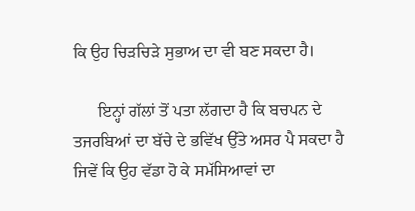ਕਿ ਉਹ ਚਿੜਚਿੜੇ ਸੁਭਾਅ ਦਾ ਵੀ ਬਣ ਸਕਦਾ ਹੈ।

      ਇਨ੍ਹਾਂ ਗੱਲਾਂ ਤੋਂ ਪਤਾ ਲੱਗਦਾ ਹੈ ਕਿ ਬਚਪਨ ਦੇ ਤਜਰਬਿਆਂ ਦਾ ਬੱਚੇ ਦੇ ਭਵਿੱਖ ਉੱਤੇ ਅਸਰ ਪੈ ਸਕਦਾ ਹੈ ਜਿਵੇਂ ਕਿ ਉਹ ਵੱਡਾ ਹੋ ਕੇ ਸਮੱਸਿਆਵਾਂ ਦਾ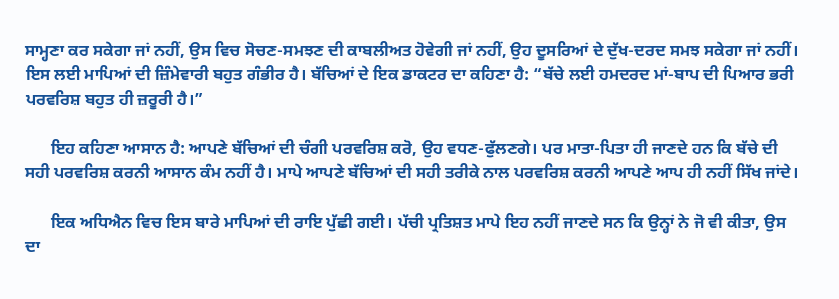ਸਾਮ੍ਹਣਾ ਕਰ ਸਕੇਗਾ ਜਾਂ ਨਹੀਂ, ਉਸ ਵਿਚ ਸੋਚਣ-ਸਮਝਣ ਦੀ ਕਾਬਲੀਅਤ ਹੋਵੇਗੀ ਜਾਂ ਨਹੀਂ, ਉਹ ਦੂਸਰਿਆਂ ਦੇ ਦੁੱਖ-ਦਰਦ ਸਮਝ ਸਕੇਗਾ ਜਾਂ ਨਹੀਂ। ਇਸ ਲਈ ਮਾਪਿਆਂ ਦੀ ਜ਼ਿੰਮੇਵਾਰੀ ਬਹੁਤ ਗੰਭੀਰ ਹੈ। ਬੱਚਿਆਂ ਦੇ ਇਕ ਡਾਕਟਰ ਦਾ ਕਹਿਣਾ ਹੈ: “ਬੱਚੇ ਲਈ ਹਮਦਰਦ ਮਾਂ-ਬਾਪ ਦੀ ਪਿਆਰ ਭਰੀ ਪਰਵਰਿਸ਼ ਬਹੁਤ ਹੀ ਜ਼ਰੂਰੀ ਹੈ।”

      ਇਹ ਕਹਿਣਾ ਆਸਾਨ ਹੈ: ਆਪਣੇ ਬੱਚਿਆਂ ਦੀ ਚੰਗੀ ਪਰਵਰਿਸ਼ ਕਰੋ, ਉਹ ਵਧਣ-ਫੁੱਲਣਗੇ। ਪਰ ਮਾਤਾ-ਪਿਤਾ ਹੀ ਜਾਣਦੇ ਹਨ ਕਿ ਬੱਚੇ ਦੀ ਸਹੀ ਪਰਵਰਿਸ਼ ਕਰਨੀ ਆਸਾਨ ਕੰਮ ਨਹੀਂ ਹੈ। ਮਾਪੇ ਆਪਣੇ ਬੱਚਿਆਂ ਦੀ ਸਹੀ ਤਰੀਕੇ ਨਾਲ ਪਰਵਰਿਸ਼ ਕਰਨੀ ਆਪਣੇ ਆਪ ਹੀ ਨਹੀਂ ਸਿੱਖ ਜਾਂਦੇ।

      ਇਕ ਅਧਿਐਨ ਵਿਚ ਇਸ ਬਾਰੇ ਮਾਪਿਆਂ ਦੀ ਰਾਇ ਪੁੱਛੀ ਗਈ। ਪੱਚੀ ਪ੍ਰਤਿਸ਼ਤ ਮਾਪੇ ਇਹ ਨਹੀਂ ਜਾਣਦੇ ਸਨ ਕਿ ਉਨ੍ਹਾਂ ਨੇ ਜੋ ਵੀ ਕੀਤਾ, ਉਸ ਦਾ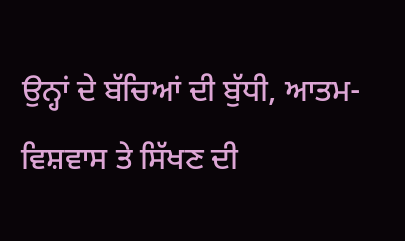ਉਨ੍ਹਾਂ ਦੇ ਬੱਚਿਆਂ ਦੀ ਬੁੱਧੀ, ਆਤਮ-ਵਿਸ਼ਵਾਸ ਤੇ ਸਿੱਖਣ ਦੀ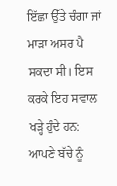ਇੱਛਾ ਉੱਤੇ ਚੰਗਾ ਜਾਂ ਮਾੜਾ ਅਸਰ ਪੈ ਸਕਦਾ ਸੀ। ਇਸ ਕਰਕੇ ਇਹ ਸਵਾਲ ਖੜ੍ਹੇ ਹੁੰਦੇ ਹਨ: ਆਪਣੇ ਬੱਚੇ ਨੂੰ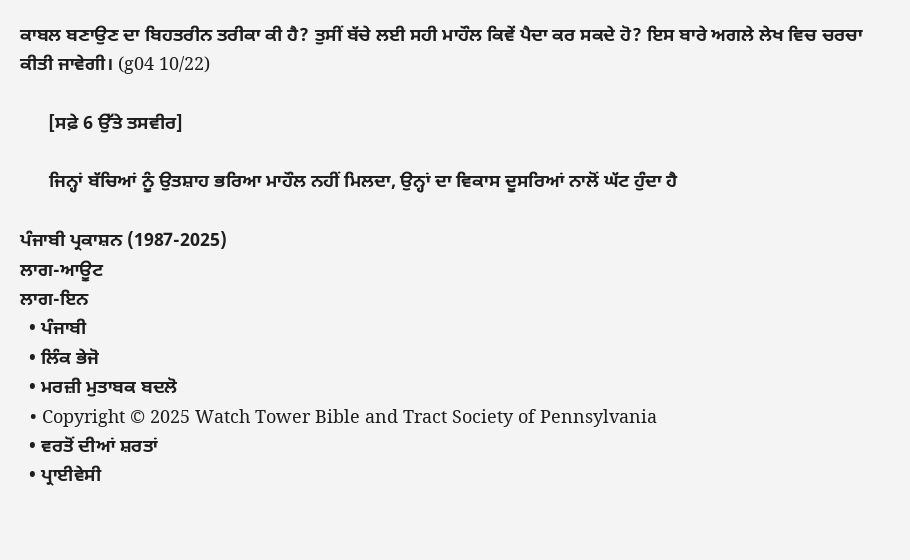ਕਾਬਲ ਬਣਾਉਣ ਦਾ ਬਿਹਤਰੀਨ ਤਰੀਕਾ ਕੀ ਹੈ? ਤੁਸੀਂ ਬੱਚੇ ਲਈ ਸਹੀ ਮਾਹੌਲ ਕਿਵੇਂ ਪੈਦਾ ਕਰ ਸਕਦੇ ਹੋ? ਇਸ ਬਾਰੇ ਅਗਲੇ ਲੇਖ ਵਿਚ ਚਰਚਾ ਕੀਤੀ ਜਾਵੇਗੀ। (g04 10/22)

      [ਸਫ਼ੇ 6 ਉੱਤੇ ਤਸਵੀਰ]

      ਜਿਨ੍ਹਾਂ ਬੱਚਿਆਂ ਨੂੰ ਉਤਸ਼ਾਹ ਭਰਿਆ ਮਾਹੌਲ ਨਹੀਂ ਮਿਲਦਾ, ਉਨ੍ਹਾਂ ਦਾ ਵਿਕਾਸ ਦੂਸਰਿਆਂ ਨਾਲੋਂ ਘੱਟ ਹੁੰਦਾ ਹੈ

ਪੰਜਾਬੀ ਪ੍ਰਕਾਸ਼ਨ (1987-2025)
ਲਾਗ-ਆਊਟ
ਲਾਗ-ਇਨ
  • ਪੰਜਾਬੀ
  • ਲਿੰਕ ਭੇਜੋ
  • ਮਰਜ਼ੀ ਮੁਤਾਬਕ ਬਦਲੋ
  • Copyright © 2025 Watch Tower Bible and Tract Society of Pennsylvania
  • ਵਰਤੋਂ ਦੀਆਂ ਸ਼ਰਤਾਂ
  • ਪ੍ਰਾਈਵੇਸੀ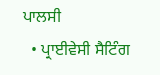ਪਾਲਸੀ
  • ਪ੍ਰਾਈਵੇਸੀ ਸੈਟਿੰਗ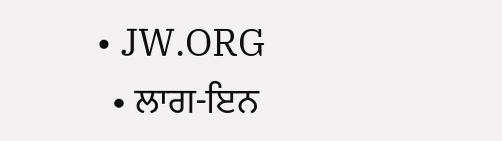• JW.ORG
  • ਲਾਗ-ਇਨ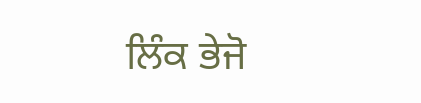ਲਿੰਕ ਭੇਜੋ